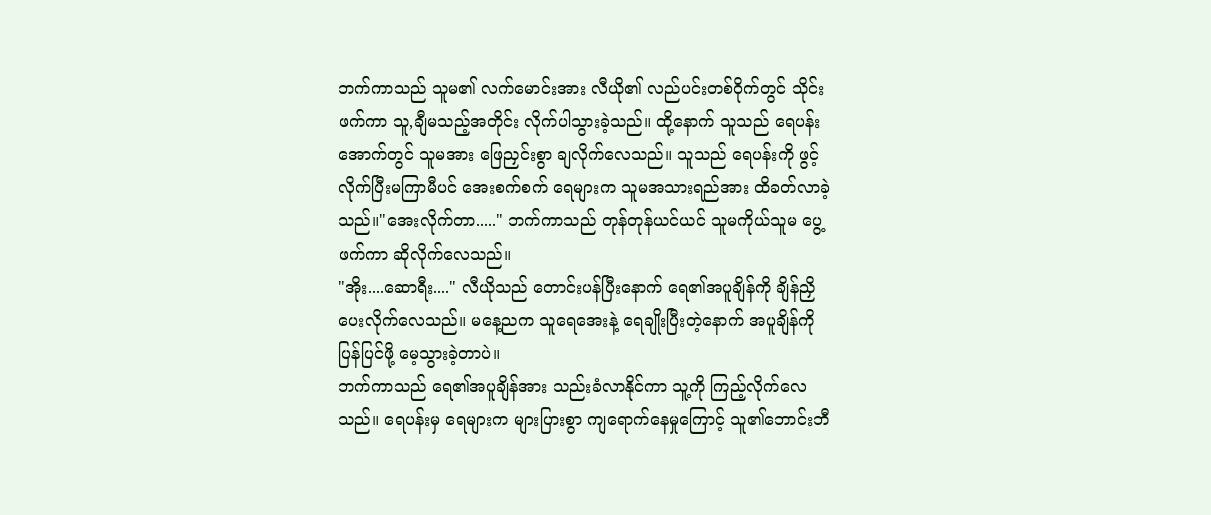ဘက်ကာသည် သူမ၏ လက်မောင်းအား လီယို၏ လည်ပင်းတစ်ဝိုက်တွင် သိုင်းဖက်ကာ သူ,ချီမသည့်အတိုင်း လိုက်ပါသွားခဲ့သည်။ ထို့နောက် သူသည် ရေပန်းအောက်တွင် သူမအား ဖြေညှင်းစွာ ချလိုက်လေသည်။ သူသည် ရေပန်းကို ဖွင့်လိုက်ပြီးမကြာမီပင် အေးစက်စက် ရေများက သူမအသားရည်အား ထိခတ်လာခဲ့သည်။"အေးလိုက်တာ....." ဘက်ကာသည် တုန်တုန်ယင်ယင် သူမကိုယ်သူမ ပွေ့ဖက်ကာ ဆိုလိုက်လေသည်။
"အိုး....ဆောရီး...." လီယိုသည် တောင်းပန်ပြီးနောက် ရေ၏အပူချိန်ကို ချိန်ညှိပေးလိုက်လေသည်။ မနေ့ညက သူရေအေးနဲ့ ရေချိုးပြီးတဲ့နောက် အပူချိန်ကို ပြန်ပြင်ဖို့ မေ့သွားခဲ့တာပဲ။
ဘက်ကာသည် ရေ၏အပူချိန်အား သည်းခံလာနိုင်ကာ သူ့ကို ကြည့်လိုက်လေသည်။ ရေပန်းမှ ရေများက များပြားစွာ ကျရောက်နေမှုကြောင့် သူ၏ဘောင်းဘီ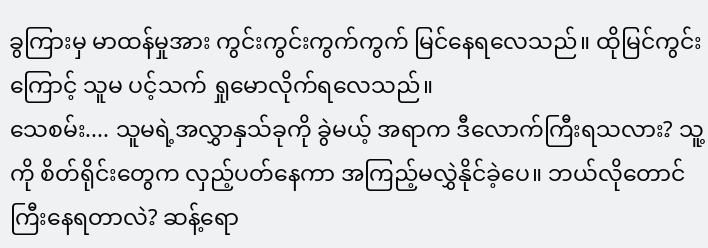ခွကြားမှ မာထန်မှုအား ကွင်းကွင်းကွက်ကွက် မြင်နေရလေသည်။ ထိုမြင်ကွင်းကြောင့် သူမ ပင့်သက် ရှုမောလိုက်ရလေသည်။
သေစမ်း.... သူမရဲ့အလွှာနှသ်ခုကို ခွဲမယ့် အရာက ဒီလောက်ကြီးရသလား? သူ့ကို စိတ်ရိုင်းတွေက လှည့်ပတ်နေကာ အကြည့်မလွှဲနိုင်ခဲ့ပေ။ ဘယ်လိုတောင် ကြီးနေရတာလဲ? ဆန့်ရော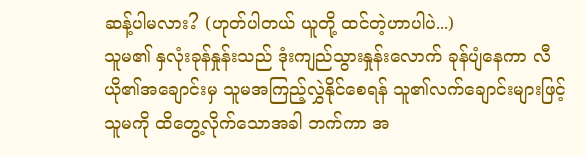ဆန့်ပါမလား? (ဟုတ်ပါတယ် ယူတို့ ထင်တဲ့ဟာပါပဲ...)
သူမ၏ နှလုံးခုန်နှုန်းသည် ဒုံးကျည်သွားနှုန်းလောက် ခုန်ပျံနေကာ လီယို၏အချောင်းမှ သူမအကြည့်လွှဲနိုင်စေရန် သူ၏လက်ချောင်းများဖြင့် သူမကို ထိတွေ့လိုက်သောအခါ ဘက်ကာ အ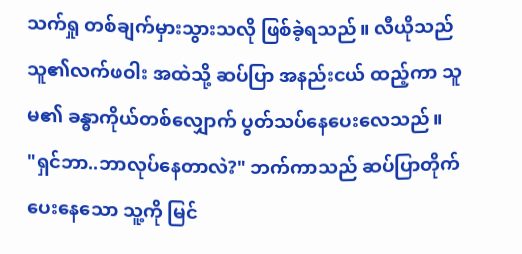သက်ရှု တစ်ချက်မှားသွားသလို ဖြစ်ခဲ့ရသည်။ လီယိုသည် သူ၏လက်ဖဝါး အထဲသို့ ဆပ်ပြာ အနည်းငယ် ထည့်ကာ သူမ၏ ခန္ဓာကိုယ်တစ်လျှောက် ပွတ်သပ်နေပေးလေသည်။
"ရှင်ဘာ..ဘာလုပ်နေတာလဲ?" ဘက်ကာသည် ဆပ်ပြာတိုက်ပေးနေသော သူ့ကို မြင်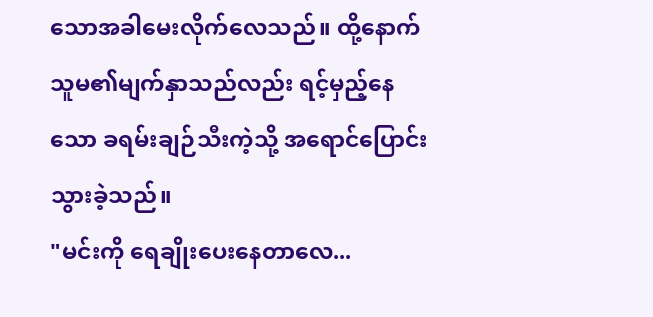သောအခါမေးလိုက်လေသည်။ ထို့နောက် သူမ၏မျက်နှာသည်လည်း ရင့်မှည့်နေသော ခရမ်းချဉ်သီးကဲ့သို့ အရောင်ပြောင်းသွားခဲ့သည်။
"မင်းကို ရေချိုးပေးနေတာလေ...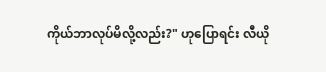ကိုယ်ဘာလုပ်မိလို့လည်း?" ဟုပြောရင်း လီယို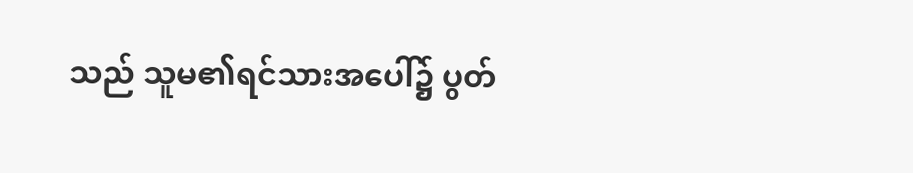သည် သူမ၏ရင်သားအပေါ်၌ ပွတ်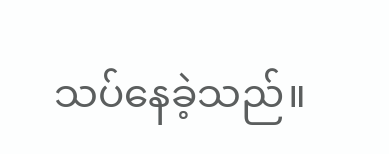သပ်နေခဲ့သည်။